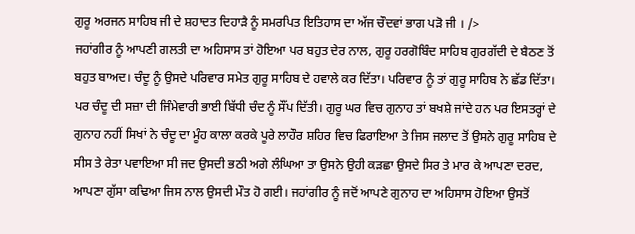ਗੁਰੂ ਅਰਜਨ ਸਾਹਿਬ ਜੀ ਦੇ ਸ਼ਹਾਦਤ ਦਿਹਾੜੈ ਨੂੰ ਸਮਰਪਿਤ ਇਤਿਹਾਸ ਦਾ ਅੱਜ ਚੌਦਵਾਂ ਭਾਗ ਪੜੋ ਜੀ । />
ਜਹਾਂਗੀਰ ਨੂੰ ਆਪਣੀ ਗਲਤੀ ਦਾ ਅਹਿਸਾਸ ਤਾਂ ਹੋਇਆ ਪਰ ਬਹੁਤ ਦੇਰ ਨਾਲ, ਗੁਰੂ ਹਰਗੋਬਿੰਦ ਸਾਹਿਬ ਗੁਰਗੱਦੀ ਦੇ ਬੈਠਣ ਤੋਂ ਬਹੁਤ ਬਾਅਦ। ਚੰਦੂ ਨੂੰ ਉਸਦੇ ਪਰਿਵਾਰ ਸਮੇਤ ਗੁਰੂ ਸਾਹਿਬ ਦੇ ਹਵਾਲੇ ਕਰ ਦਿੱਤਾ। ਪਰਿਵਾਰ ਨੂੰ ਤਾਂ ਗੁਰੂ ਸਾਹਿਬ ਨੇ ਛੱਡ ਦਿੱਤਾ। ਪਰ ਚੰਦੂ ਦੀ ਸਜ਼ਾ ਦੀ ਜਿੰਮੇਵਾਰੀ ਭਾਈ ਬਿੱਧੀ ਚੰਦ ਨੂੰ ਸੌਂਪ ਦਿੱਤੀ। ਗੁਰੂ ਘਰ ਵਿਚ ਗੁਨਾਹ ਤਾਂ ਬਖਸ਼ੇ ਜਾਂਦੇ ਹਨ ਪਰ ਇਸਤਰ੍ਹਾਂ ਦੇ ਗੁਨਾਹ ਨਹੀਂ ਸਿਖਾਂ ਨੇ ਚੰਦੂ ਦਾ ਮੂੰਹ ਕਾਲਾ ਕਰਕੇ ਪੂਰੇ ਲਾਹੌਰ ਸ਼ਹਿਰ ਵਿਚ ਫਿਰਾਇਆ ਤੇ ਜਿਸ ਜਲਾਦ ਤੋਂ ਉਸਨੇ ਗੁਰੂ ਸਾਹਿਬ ਦੇ ਸੀਸ ਤੇ ਰੇਤਾ ਪਵਾਇਆ ਸੀ ਜਦ ਉਸਦੀ ਭਠੀ ਅਗੇ ਲੰਘਿਆ ਤਾ ਉਸਨੇ ਉਹੀ ਕੜਛਾ ਉਸਦੇ ਸਿਰ ਤੇ ਮਾਰ ਕੇ ਆਪਣਾ ਦਰਦ, ਆਪਣਾ ਗੁੱਸਾ ਕਢਿਆ ਜਿਸ ਨਾਲ ਉਸਦੀ ਮੌਤ ਹੋ ਗਈ। ਜਹਾਂਗੀਰ ਨੂੰ ਜਦੋਂ ਆਪਣੇ ਗੁਨਾਹ ਦਾ ਅਹਿਸਾਸ ਹੋਇਆ ਉਸਤੋਂ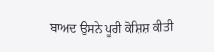ਬਾਅਦ ਉਸਨੇ ਪੂਰੀ ਕੋਸ਼ਿਸ਼ ਕੀਤੀ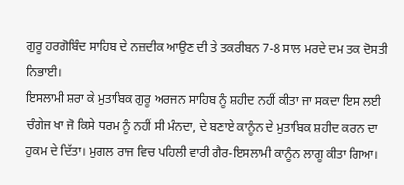ਗੁਰੂ ਹਰਗੋਬਿੰਦ ਸਾਹਿਬ ਦੇ ਨਜ਼ਦੀਕ ਆਉਣ ਦੀ ਤੇ ਤਕਰੀਬਨ 7-8 ਸਾਲ ਮਰਦੇ ਦਮ ਤਕ ਦੋਸਤੀ ਨਿਭਾਈ।
ਇਸਲਾਮੀ ਸ਼ਰਾ ਕੇ ਮੁਤਾਬਿਕ ਗੁਰੂ ਅਰਜਨ ਸਾਹਿਬ ਨੂੰ ਸ਼ਹੀਦ ਨਹੀਂ ਕੀਤਾ ਜਾ ਸਕਦਾ ਇਸ ਲਈ ਚੰਗੇਜ ਖਾ ਜੋ ਕਿਸੇ ਧਰਮ ਨੂੰ ਨਹੀਂ ਸੀ ਮੰਨਦਾ, ਦੇ ਬਣਾਏ ਕਾਨੂੰਨ ਦੇ ਮੁਤਾਬਿਕ ਸ਼ਹੀਦ ਕਰਨ ਦਾ ਹੁਕਮ ਦੇ ਦਿੱਤਾ। ਮੁਗਲ ਰਾਜ ਵਿਚ ਪਹਿਲੀ ਵਾਰੀ ਗੈਰ-ਇਸਲਾਮੀ ਕਾਨੂੰਨ ਲਾਗੂ ਕੀਤਾ ਗਿਆ।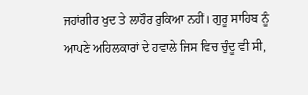ਜਹਾਂਗੀਰ ਖੁਦ ਤੇ ਲਾਹੌਰ ਰੁਕਿਆ ਨਹੀਂ। ਗੁਰੂ ਸਾਹਿਬ ਨੂੰ ਆਪਣੇ ਅਹਿਲਕਾਰਾਂ ਦੇ ਹਵਾਲੇ ਜਿਸ ਵਿਚ ਚੁੰਦੂ ਵੀ ਸੀ,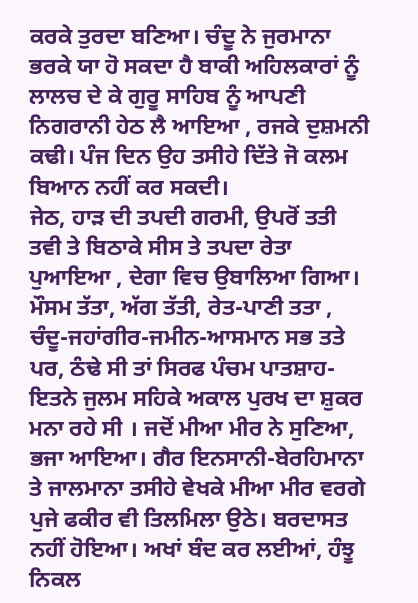ਕਰਕੇ ਤੁਰਦਾ ਬਣਿਆ। ਚੰਦੂ ਨੇ ਜੁਰਮਾਨਾ ਭਰਕੇ ਯਾ ਹੋ ਸਕਦਾ ਹੈ ਬਾਕੀ ਅਹਿਲਕਾਰਾਂ ਨੂੰ ਲਾਲਚ ਦੇ ਕੇ ਗੁਰੂ ਸਾਹਿਬ ਨੂੰ ਆਪਣੀ ਨਿਗਰਾਨੀ ਹੇਠ ਲੈ ਆਇਆ , ਰਜਕੇ ਦੁਸ਼ਮਨੀ ਕਢੀ। ਪੰਜ ਦਿਨ ਉਹ ਤਸੀਹੇ ਦਿੱਤੇ ਜੋ ਕਲਮ ਬਿਆਨ ਨਹੀਂ ਕਰ ਸਕਦੀ।
ਜੇਠ, ਹਾੜ ਦੀ ਤਪਦੀ ਗਰਮੀ, ਉਪਰੋਂ ਤਤੀ ਤਵੀ ਤੇ ਬਿਠਾਕੇ ਸੀਸ ਤੇ ਤਪਦਾ ਰੇਤਾ ਪੁਆਇਆ , ਦੇਗਾ ਵਿਚ ਉਬਾਲਿਆ ਗਿਆ। ਮੌਸਮ ਤੱਤਾ, ਅੱਗ ਤੱਤੀ, ਰੇਤ-ਪਾਣੀ ਤਤਾ , ਚੰਦੂ-ਜਹਾਂਗੀਰ-ਜਮੀਨ-ਆਸਮਾਨ ਸਭ ਤਤੇ ਪਰ, ਠੰਢੇ ਸੀ ਤਾਂ ਸਿਰਫ ਪੰਚਮ ਪਾਤਸ਼ਾਹ-ਇਤਨੇ ਜੁਲਮ ਸਹਿਕੇ ਅਕਾਲ ਪੁਰਖ ਦਾ ਸ਼ੁਕਰ ਮਨਾ ਰਹੇ ਸੀ । ਜਦੋਂ ਮੀਆ ਮੀਰ ਨੇ ਸੁਣਿਆ, ਭਜਾ ਆਇਆ। ਗੈਰ ਇਨਸਾਨੀ-ਬੇਰਹਿਮਾਨਾ ਤੇ ਜਾਲਮਾਨਾ ਤਸੀਹੇ ਵੇਖਕੇ ਮੀਆ ਮੀਰ ਵਰਗੇ ਪੁਜੇ ਫਕੀਰ ਵੀ ਤਿਲਮਿਲਾ ਉਠੇ। ਬਰਦਾਸਤ ਨਹੀਂ ਹੋਇਆ। ਅਖਾਂ ਬੰਦ ਕਰ ਲਈਆਂ, ਹੰਝੂ ਨਿਕਲ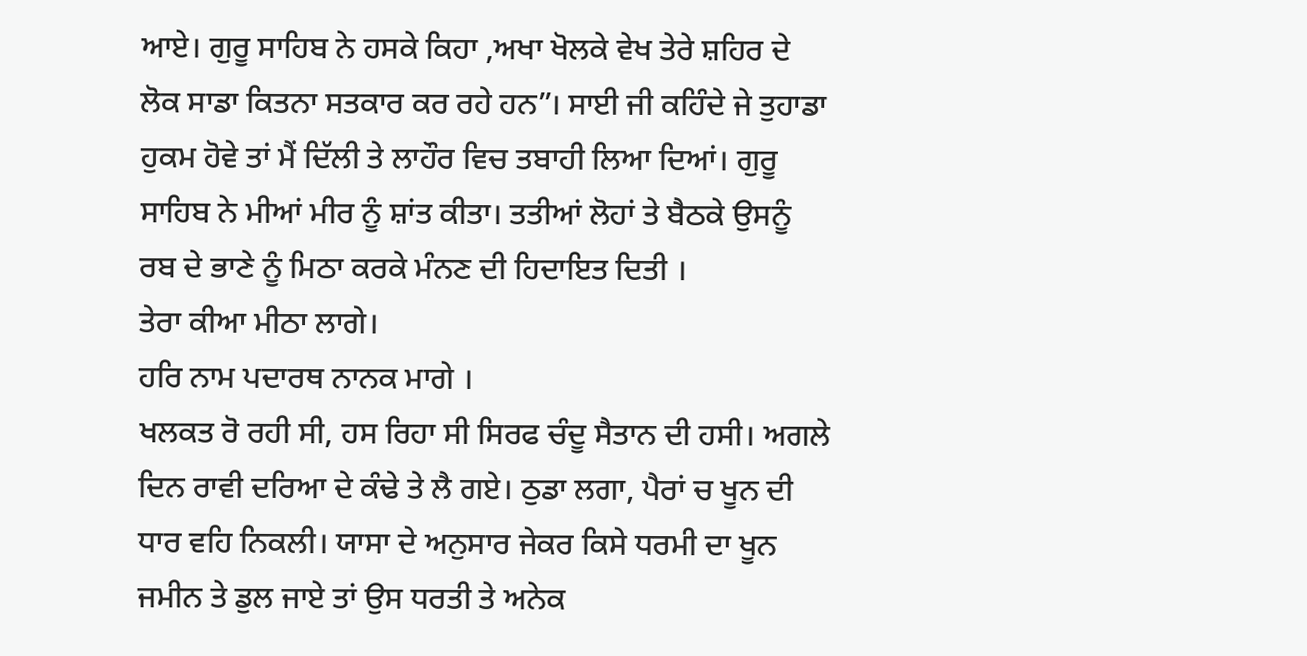ਆਏ। ਗੁਰੂ ਸਾਹਿਬ ਨੇ ਹਸਕੇ ਕਿਹਾ ,ਅਖਾ ਖੋਲਕੇ ਵੇਖ ਤੇਰੇ ਸ਼ਹਿਰ ਦੇ ਲੋਕ ਸਾਡਾ ਕਿਤਨਾ ਸਤਕਾਰ ਕਰ ਰਹੇ ਹਨ”। ਸਾਈ ਜੀ ਕਹਿੰਦੇ ਜੇ ਤੁਹਾਡਾ ਹੁਕਮ ਹੋਵੇ ਤਾਂ ਮੈਂ ਦਿੱਲੀ ਤੇ ਲਾਹੌਰ ਵਿਚ ਤਬਾਹੀ ਲਿਆ ਦਿਆਂ। ਗੁਰੂ ਸਾਹਿਬ ਨੇ ਮੀਆਂ ਮੀਰ ਨੂੰ ਸ਼ਾਂਤ ਕੀਤਾ। ਤਤੀਆਂ ਲੋਹਾਂ ਤੇ ਬੈਠਕੇ ਉਸਨੂੰ ਰਬ ਦੇ ਭਾਣੇ ਨੂੰ ਮਿਠਾ ਕਰਕੇ ਮੰਨਣ ਦੀ ਹਿਦਾਇਤ ਦਿਤੀ ।
ਤੇਰਾ ਕੀਆ ਮੀਠਾ ਲਾਗੇ।
ਹਰਿ ਨਾਮ ਪਦਾਰਥ ਨਾਨਕ ਮਾਗੇ ।
ਖਲਕਤ ਰੋ ਰਹੀ ਸੀ, ਹਸ ਰਿਹਾ ਸੀ ਸਿਰਫ ਚੰਦੂ ਸੈਤਾਨ ਦੀ ਹਸੀ। ਅਗਲੇ ਦਿਨ ਰਾਵੀ ਦਰਿਆ ਦੇ ਕੰਢੇ ਤੇ ਲੈ ਗਏ। ਠੁਡਾ ਲਗਾ, ਪੈਰਾਂ ਚ ਖੂਨ ਦੀ ਧਾਰ ਵਹਿ ਨਿਕਲੀ। ਯਾਸਾ ਦੇ ਅਨੁਸਾਰ ਜੇਕਰ ਕਿਸੇ ਧਰਮੀ ਦਾ ਖੂਨ ਜਮੀਨ ਤੇ ਡੁਲ ਜਾਏ ਤਾਂ ਉਸ ਧਰਤੀ ਤੇ ਅਨੇਕ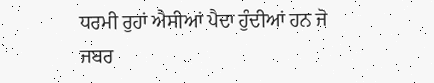ਧਰਮੀ ਰੁਹਾਂ ਐਸੀਆਂ ਪੈਦਾ ਹੁੰਦੀਆਂ ਹਨ ਜੋ ਜਬਰ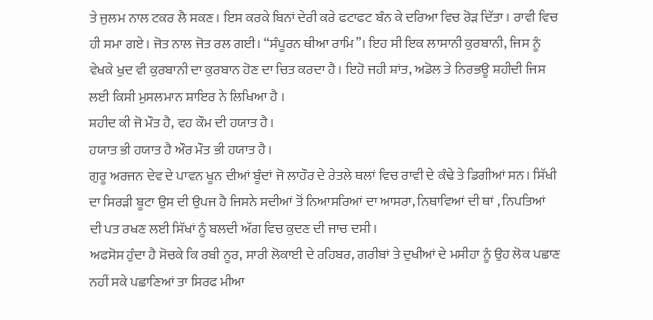ਤੇ ਜੁਲਮ ਨਾਲ ਟਕਰ ਲੈ ਸਕਣ। ਇਸ ਕਰਕੇ ਬਿਨਾਂ ਦੇਰੀ ਕਰੇ ਫਟਾਫਟ ਬੰਨ ਕੇ ਦਰਿਆ ਵਿਚ ਰੋੜ ਦਿੱਤਾ। ਰਾਵੀ ਵਿਚ ਹੀ ਸਮਾ ਗਏ। ਜੋਤ ਨਾਲ ਜੋਤ ਰਲ ਗਈ। “ਸੰਪੂਰਨ ਥੀਆ ਰਾਮਿ”। ਇਹ ਸੀ ਇਕ ਲਾਸਾਨੀ ਕੁਰਬਾਨੀ, ਜਿਸ ਨੂੰ ਵੇਖਕੇ ਖੁਦ ਵੀ ਕੁਰਬਾਨੀ ਦਾ ਕੁਰਬਾਨ ਹੋਣ ਦਾ ਚਿਤ ਕਰਦਾ ਹੈ। ਇਹੋ ਜਹੀ ਸ਼ਾਂਤ, ਅਡੋਲ ਤੇ ਨਿਰਭਊ ਸ਼ਹੀਦੀ ਜਿਸ ਲਈ ਕਿਸੀ ਮੁਸਲਮਾਨ ਸ਼ਾਇਰ ਨੇ ਲਿਖਿਆ ਹੈ ।
ਸ਼ਹੀਦ ਕੀ ਜੋ ਮੌਤ ਹੈ, ਵਹ ਕੌਮ ਦੀ ਹਯਾਤ ਹੈ।
ਹਯਾਤ ਭੀ ਹਯਾਤ ਹੈ ਔਰ ਮੌਤ ਭੀ ਹਯਾਤ ਹੈ।
ਗੁਰੂ ਅਰਜਨ ਦੇਵ ਦੇ ਪਾਵਨ ਖੂਨ ਦੀਆਂ ਬੂੰਦਾਂ ਜੋ ਲਾਹੌਰ ਦੇ ਰੇਤਲੇ ਥਲਾਂ ਵਿਚ ਰਾਵੀ ਦੇ ਕੰਢੇ ਤੇ ਡਿਗੀਆਂ ਸਨ। ਸਿੱਖੀ ਦਾ ਸਿਰੜੀ ਬੂਟਾ ਉਸ ਦੀ ਉਪਜ ਹੈ ਜਿਸਨੇ ਸਦੀਆਂ ਤੋਂ ਨਿਆਸਰਿਆਂ ਦਾ ਆਸਰਾ, ਨਿਥਾਵਿਆਂ ਦੀ ਥਾਂ , ਨਿਪਤਿਆਂ ਦੀ ਪਤ ਰਖਣ ਲਈ ਸਿੱਖਾਂ ਨੂੰ ਬਲਦੀ ਅੱਗ ਵਿਚ ਕੁਦਣ ਦੀ ਜਾਚ ਦਸੀ।
ਅਫਸੋਸ ਹੁੰਦਾ ਹੈ ਸੋਚਕੇ ਕਿ ਰਬੀ ਨੂਰ, ਸਾਰੀ ਲੋਕਾਈ ਦੇ ਰਹਿਬਰ, ਗਰੀਬਾਂ ਤੇ ਦੁਖੀਆਂ ਦੇ ਮਸੀਹਾ ਨੂੰ ਉਹ ਲੋਕ ਪਛਾਣ ਨਹੀਂ ਸਕੇ ਪਛਾਣਿਆਂ ਤਾ ਸਿਰਫ ਮੀਆ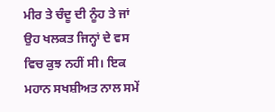ਮੀਰ ਤੇ ਚੰਦੂ ਦੀ ਨੂੰਹ ਤੇ ਜਾਂ ਉਹ ਖਲਕਤ ਜਿਨ੍ਹਾਂ ਦੇ ਵਸ ਵਿਚ ਕੁਝ ਨਹੀਂ ਸੀ। ਇਕ ਮਹਾਨ ਸਖਸ਼ੀਅਤ ਨਾਲ ਸਮੇਂ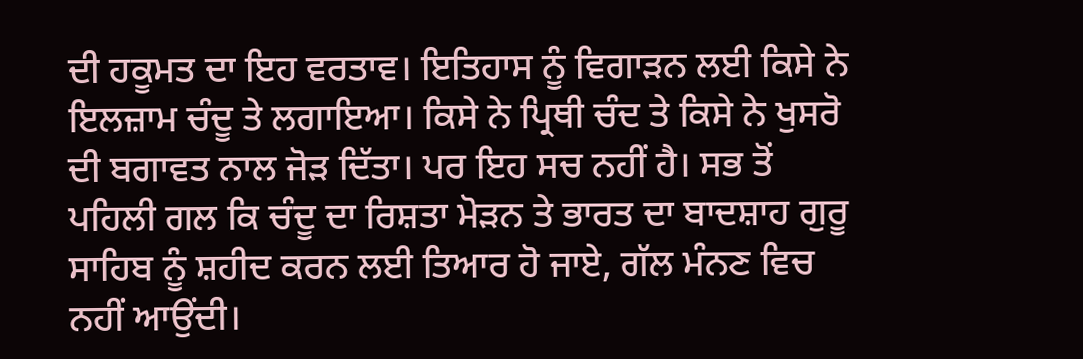ਦੀ ਹਕੂਮਤ ਦਾ ਇਹ ਵਰਤਾਵ। ਇਤਿਹਾਸ ਨੂੰ ਵਿਗਾੜਨ ਲਈ ਕਿਸੇ ਨੇ ਇਲਜ਼ਾਮ ਚੰਦੂ ਤੇ ਲਗਾਇਆ। ਕਿਸੇ ਨੇ ਪ੍ਰਿਥੀ ਚੰਦ ਤੇ ਕਿਸੇ ਨੇ ਖੁਸਰੋ ਦੀ ਬਗਾਵਤ ਨਾਲ ਜੋੜ ਦਿੱਤਾ। ਪਰ ਇਹ ਸਚ ਨਹੀਂ ਹੈ। ਸਭ ਤੋਂ ਪਹਿਲੀ ਗਲ ਕਿ ਚੰਦੂ ਦਾ ਰਿਸ਼ਤਾ ਮੋੜਨ ਤੇ ਭਾਰਤ ਦਾ ਬਾਦਸ਼ਾਹ ਗੁਰੂ ਸਾਹਿਬ ਨੂੰ ਸ਼ਹੀਦ ਕਰਨ ਲਈ ਤਿਆਰ ਹੋ ਜਾਏ, ਗੱਲ ਮੰਨਣ ਵਿਚ ਨਹੀਂ ਆਉਂਦੀ।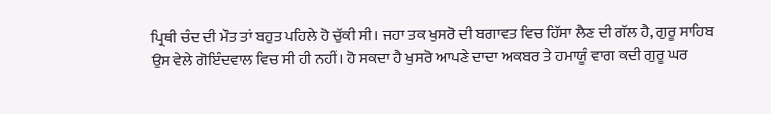ਪ੍ਰਿਥੀ ਚੰਦ ਦੀ ਮੌਤ ਤਾਂ ਬਹੁਤ ਪਹਿਲੇ ਹੋ ਚੁੱਕੀ ਸੀ। ਜਹਾ ਤਕ ਖੁਸਰੋ ਦੀ ਬਗਾਵਤ ਵਿਚ ਹਿੱਸਾ ਲੈਣ ਦੀ ਗੱਲ ਹੈ, ਗੁਰੂ ਸਾਹਿਬ ਉਸ ਵੇਲੇ ਗੋਇੰਦਵਾਲ ਵਿਚ ਸੀ ਹੀ ਨਹੀਂ। ਹੋ ਸਕਦਾ ਹੈ ਖੁਸਰੋ ਆਪਣੇ ਦਾਦਾ ਅਕਬਰ ਤੇ ਹਮਾਯੂੰ ਵਾਗ ਕਦੀ ਗੁਰੂ ਘਰ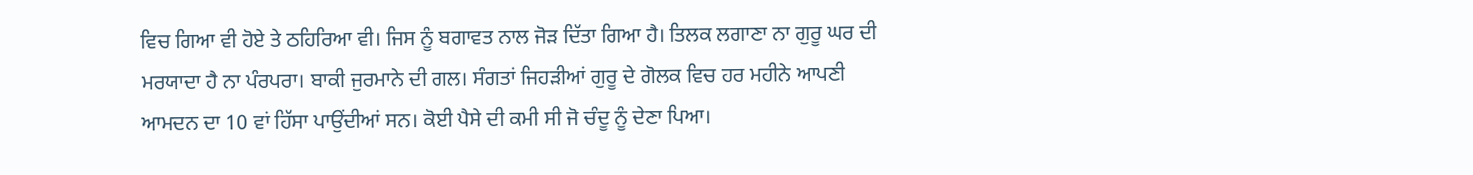ਵਿਚ ਗਿਆ ਵੀ ਹੋਏ ਤੇ ਠਹਿਰਿਆ ਵੀ। ਜਿਸ ਨੂੰ ਬਗਾਵਤ ਨਾਲ ਜੋੜ ਦਿੱਤਾ ਗਿਆ ਹੈ। ਤਿਲਕ ਲਗਾਣਾ ਨਾ ਗੁਰੂ ਘਰ ਦੀ ਮਰਯਾਦਾ ਹੈ ਨਾ ਪੰਰਪਰਾ। ਬਾਕੀ ਜੁਰਮਾਨੇ ਦੀ ਗਲ। ਸੰਗਤਾਂ ਜਿਹੜੀਆਂ ਗੁਰੂ ਦੇ ਗੋਲਕ ਵਿਚ ਹਰ ਮਹੀਨੇ ਆਪਣੀ ਆਮਦਨ ਦਾ 10 ਵਾਂ ਹਿੱਸਾ ਪਾਉਂਦੀਆਂ ਸਨ। ਕੋਈ ਪੈਸੇ ਦੀ ਕਮੀ ਸੀ ਜੋ ਚੰਦੂ ਨੂੰ ਦੇਣਾ ਪਿਆ।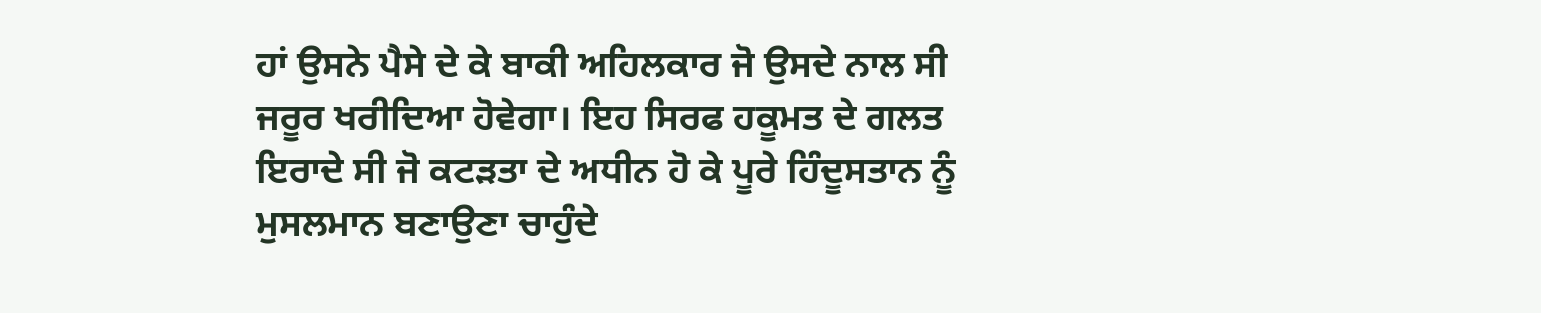ਹਾਂ ਉਸਨੇ ਪੈਸੇ ਦੇ ਕੇ ਬਾਕੀ ਅਹਿਲਕਾਰ ਜੋ ਉਸਦੇ ਨਾਲ ਸੀ ਜਰੂਰ ਖਰੀਦਿਆ ਹੋਵੇਗਾ। ਇਹ ਸਿਰਫ ਹਕੂਮਤ ਦੇ ਗਲਤ ਇਰਾਦੇ ਸੀ ਜੋ ਕਟੜਤਾ ਦੇ ਅਧੀਨ ਹੋ ਕੇ ਪੂਰੇ ਹਿੰਦੂਸਤਾਨ ਨੂੰ ਮੁਸਲਮਾਨ ਬਣਾਉਣਾ ਚਾਹੁੰਦੇ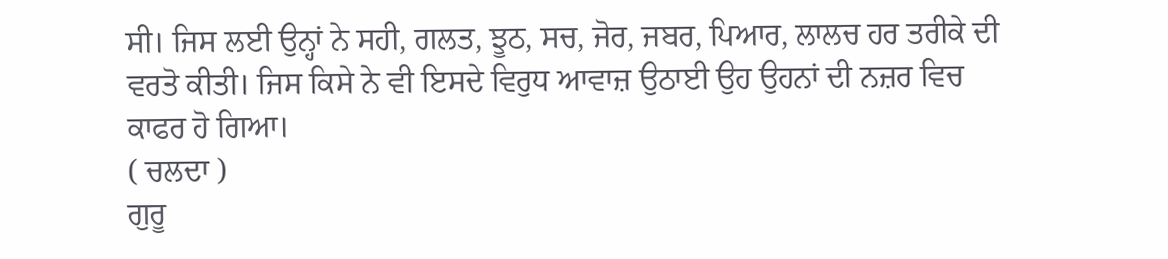ਸੀ। ਜਿਸ ਲਈ ਉਨ੍ਹਾਂ ਨੇ ਸਹੀ, ਗਲਤ, ਝੂਠ, ਸਚ, ਜੋਰ, ਜਬਰ, ਪਿਆਰ, ਲਾਲਚ ਹਰ ਤਰੀਕੇ ਦੀ ਵਰਤੋ ਕੀਤੀ। ਜਿਸ ਕਿਸੇ ਨੇ ਵੀ ਇਸਦੇ ਵਿਰੁਧ ਆਵਾਜ਼ ਉਠਾਈ ਉਹ ਉਹਨਾਂ ਦੀ ਨਜ਼ਰ ਵਿਚ ਕਾਫਰ ਹੋ ਗਿਆ।
( ਚਲਦਾ )
ਗੁਰੂ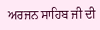ਅਰਜਨ ਸਾਹਿਬ ਜੀ ਦੀ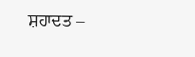ਸ਼ਹਾਦਤ –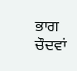ਭਾਗ ਚੌਦਵਾਂ